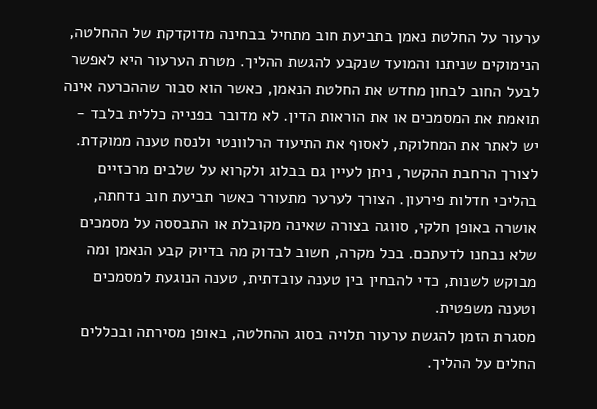ערעור על החלטת נאמן בתביעת חוב מתחיל בבחינה מדוקדקת של ההחלטה, הנימוקים שניתנו והמועד שנקבע להגשת ההליך. מטרת הערעור היא לאפשר לבעל החוב לבחון מחדש את החלטת הנאמן, כאשר הוא סבור שההכרעה אינה תואמת את המסמכים או את הוראות הדין. לא מדובר בפנייה כללית בלבד - יש לאתר את המחלוקת, לאסוף את התיעוד הרלוונטי ולנסח טענה ממוקדת.
לצורך הרחבת ההקשר, ניתן לעיין גם בבלוג ולקרוא על שלבים מרכזיים בהליכי חדלות פירעון. הצורך לערער מתעורר כאשר תביעת חוב נדחתה, אושרה באופן חלקי, סווגה בצורה שאינה מקובלת או התבססה על מסמכים שלא נבחנו לדעתכם. בכל מקרה, חשוב לבדוק מה בדיוק קבע הנאמן ומה מבוקש לשנות, כדי להבחין בין טענה עובדתית, טענה הנוגעת למסמכים וטענה משפטית.
מסגרת הזמן להגשת ערעור תלויה בסוג ההחלטה, באופן מסירתה ובכללים החלים על ההליך.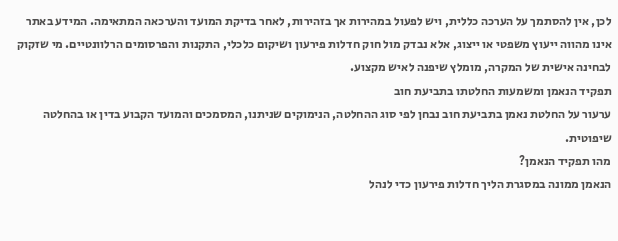לכן, אין להסתמך על הערכה כללית, ויש לפעול במהירות אך בזהירות, לאחר בדיקת המועד והערכאה המתאימה. המידע באתר אינו מהווה ייעוץ משפטי או ייצוג, אלא נבדק מול חוק חדלות פירעון ושיקום כלכלי, התקנות והפרסומים הרלוונטיים. מי שזקוק לבחינה אישית של המקרה, מומלץ שיפנה לאיש מקצוע.
תפקיד הנאמן ומשמעות החלטתו בתביעת חוב
ערעור על החלטת נאמן בתביעת חוב נבחן לפי סוג ההחלטה, הנימוקים שניתנו, המסמכים והמועד הקבוע בדין או בהחלטה שיפוטית.
מהו תפקיד הנאמן?
הנאמן ממונה במסגרת הליך חדלות פירעון כדי לנהל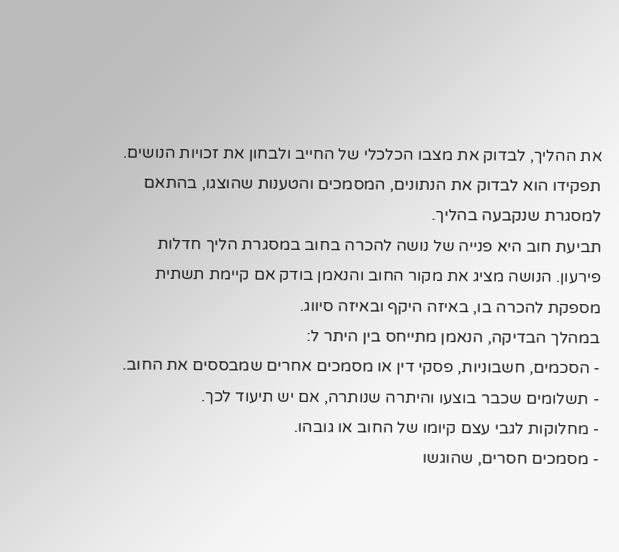את ההליך, לבדוק את מצבו הכלכלי של החייב ולבחון את זכויות הנושים. תפקידו הוא לבדוק את הנתונים, המסמכים והטענות שהוצגו, בהתאם למסגרת שנקבעה בהליך.
תביעת חוב היא פנייה של נושה להכרה בחוב במסגרת הליך חדלות פירעון. הנושה מציג את מקור החוב והנאמן בודק אם קיימת תשתית מספקת להכרה בו, באיזה היקף ובאיזה סיווג.
במהלך הבדיקה, הנאמן מתייחס בין היתר ל:
- הסכמים, חשבוניות, פסקי דין או מסמכים אחרים שמבססים את החוב.
- תשלומים שכבר בוצעו והיתרה שנותרה, אם יש תיעוד לכך.
- מחלוקות לגבי עצם קיומו של החוב או גובהו.
- מסמכים חסרים, שהוגשו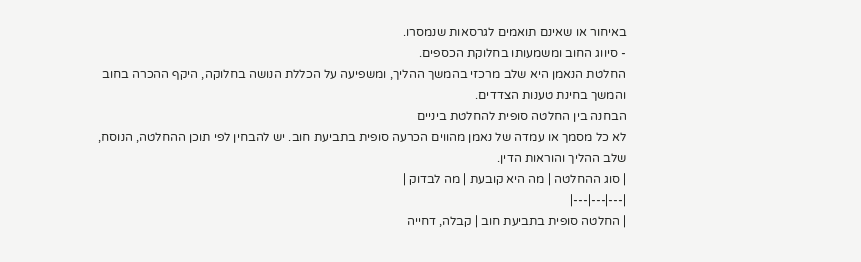באיחור או שאינם תואמים לגרסאות שנמסרו.
- סיווג החוב ומשמעותו בחלוקת הכספים.
החלטת הנאמן היא שלב מרכזי בהמשך ההליך, ומשפיעה על הכללת הנושה בחלוקה, היקף ההכרה בחוב והמשך בחינת טענות הצדדים.
הבחנה בין החלטה סופית להחלטת ביניים
לא כל מסמך או עמדה של נאמן מהווים הכרעה סופית בתביעת חוב. יש להבחין לפי תוכן ההחלטה, הנוסח, שלב ההליך והוראות הדין.
| סוג ההחלטה | מה היא קובעת | מה לבדוק |
|---|---|---|
| החלטה סופית בתביעת חוב | קבלה, דחייה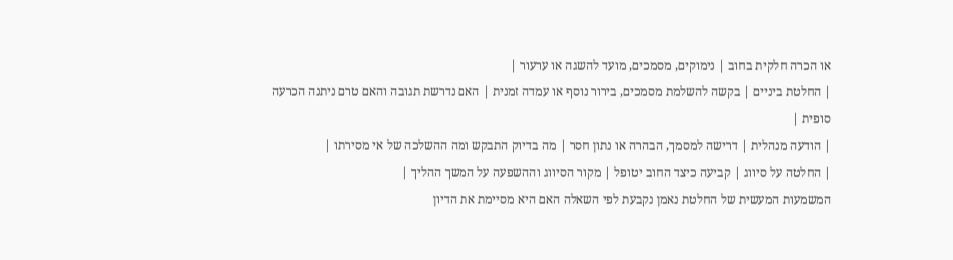או הכרה חלקית בחוב | נימוקים, מסמכים, מועד להשגה או ערעור |
| החלטת ביניים | בקשה להשלמת מסמכים, בירור נוסף או עמדה זמנית | האם נדרשת תגובה והאם טרם ניתנה הכרעה סופית |
| הודעה מנהלית | דרישה למסמך, הבהרה או נתון חסר | מה בדיוק התבקש ומה ההשלכה של אי מסירתו |
| החלטה על סיווג | קביעה כיצד החוב יטופל | מקור הסיווג וההשפעה על המשך ההליך |
המשמעות המעשית של החלטת נאמן נקבעת לפי השאלה האם היא מסיימת את הדיון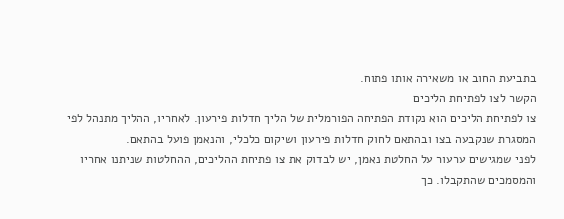בתביעת החוב או משאירה אותו פתוח.
הקשר לצו לפתיחת הליכים
צו לפתיחת הליכים הוא נקודת הפתיחה הפורמלית של הליך חדלות פירעון. לאחריו, ההליך מתנהל לפי המסגרת שנקבעה בצו ובהתאם לחוק חדלות פירעון ושיקום כלכלי, והנאמן פועל בהתאם.
לפני שמגישים ערעור על החלטת נאמן, יש לבדוק את צו פתיחת ההליכים, ההחלטות שניתנו אחריו והמסמכים שהתקבלו. כך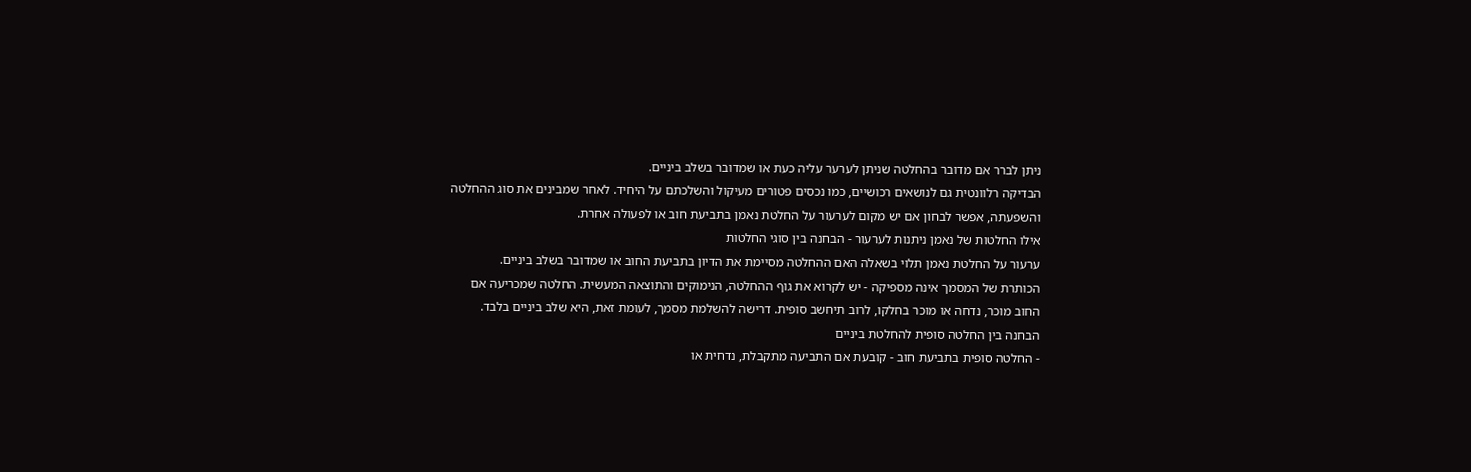ניתן לברר אם מדובר בהחלטה שניתן לערער עליה כעת או שמדובר בשלב ביניים.
הבדיקה רלוונטית גם לנושאים רכושיים, כמו נכסים פטורים מעיקול והשלכתם על היחיד. לאחר שמבינים את סוג ההחלטה והשפעתה, אפשר לבחון אם יש מקום לערעור על החלטת נאמן בתביעת חוב או לפעולה אחרת.
אילו החלטות של נאמן ניתנות לערעור - הבחנה בין סוגי החלטות
ערעור על החלטת נאמן תלוי בשאלה האם ההחלטה מסיימת את הדיון בתביעת החוב או שמדובר בשלב ביניים.
הכותרת של המסמך אינה מספיקה - יש לקרוא את גוף ההחלטה, הנימוקים והתוצאה המעשית. החלטה שמכריעה אם החוב מוכר, נדחה או מוכר בחלקו, לרוב תיחשב סופית. דרישה להשלמת מסמך, לעומת זאת, היא שלב ביניים בלבד.
הבחנה בין החלטה סופית להחלטת ביניים
- החלטה סופית בתביעת חוב - קובעת אם התביעה מתקבלת, נדחית או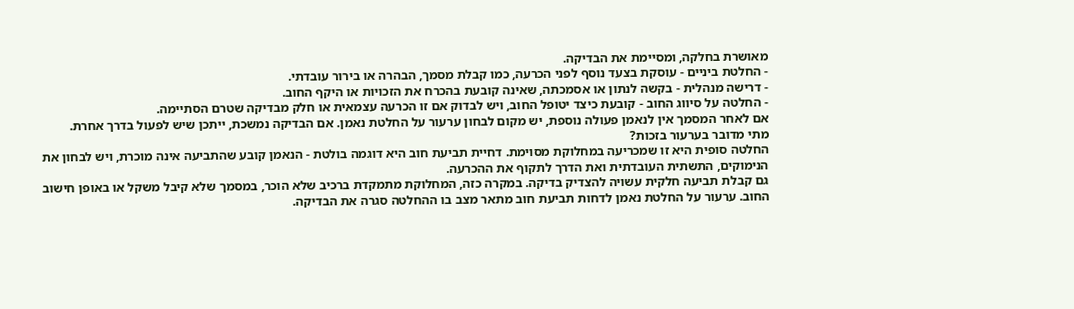מאושרת בחלקה, ומסיימת את הבדיקה.
- החלטת ביניים - עוסקת בצעד נוסף לפני הכרעה, כמו קבלת מסמך, הבהרה או בירור עובדתי.
- דרישה מנהלית - בקשה לנתון או אסמכתה, שאינה קובעת בהכרח את הזכויות או היקף החוב.
- החלטה על סיווג החוב - קובעת כיצד יטופל החוב, ויש לבדוק אם זו הכרעה עצמאית או חלק מבדיקה שטרם הסתיימה.
אם לאחר המסמך אין לנאמן פעולה נוספת, יש מקום לבחון ערעור על החלטת נאמן. אם הבדיקה נמשכת, ייתכן שיש לפעול בדרך אחרת.
מתי מדובר בערעור בזכות?
החלטה סופית היא זו שמכריעה במחלוקת מסוימת. דחיית תביעת חוב היא דוגמה בולטת - הנאמן קובע שהתביעה אינה מוכרת, ויש לבחון את הנימוקים, התשתית העובדתית ואת הדרך לתקוף את ההכרעה.
גם קבלת תביעה חלקית עשויה להצדיק בדיקה. במקרה כזה, המחלוקת מתמקדת ברכיב שלא הוכר, במסמך שלא קיבל משקל או באופן חישוב החוב. ערעור על החלטת נאמן לדחות תביעת חוב מתאר מצב בו ההחלטה סגרה את הבדיקה.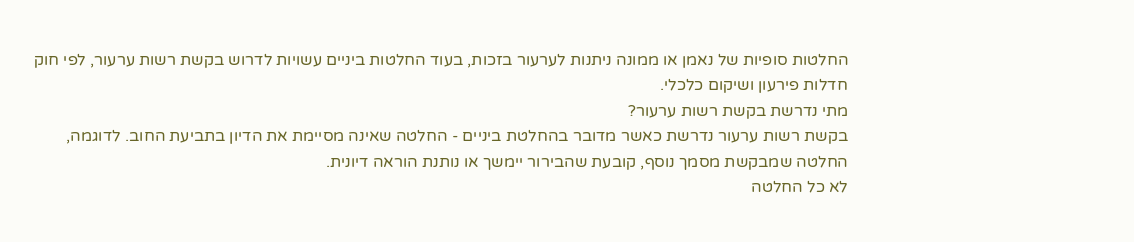החלטות סופיות של נאמן או ממונה ניתנות לערעור בזכות, בעוד החלטות ביניים עשויות לדרוש בקשת רשות ערעור, לפי חוק חדלות פירעון ושיקום כלכלי.
מתי נדרשת בקשת רשות ערעור?
בקשת רשות ערעור נדרשת כאשר מדובר בהחלטת ביניים - החלטה שאינה מסיימת את הדיון בתביעת החוב. לדוגמה, החלטה שמבקשת מסמך נוסף, קובעת שהבירור יימשך או נותנת הוראה דיונית.
לא כל החלטה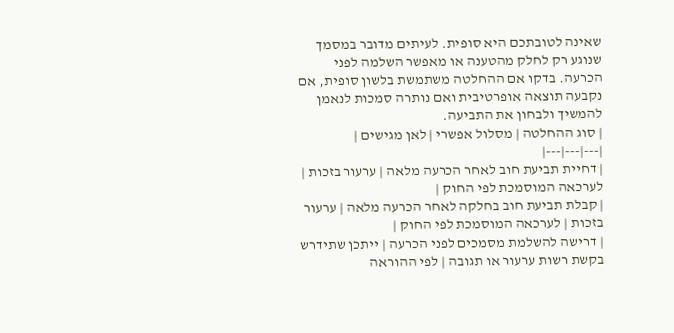שאינה לטובתכם היא סופית. לעיתים מדובר במסמך שנוגע רק לחלק מהטענה או מאפשר השלמה לפני הכרעה. בדקו אם ההחלטה משתמשת בלשון סופית, אם נקבעה תוצאה אופרטיבית ואם נותרה סמכות לנאמן להמשיך ולבחון את התביעה.
| סוג ההחלטה | מסלול אפשרי | לאן מגישים |
|---|---|---|
| דחיית תביעת חוב לאחר הכרעה מלאה | ערעור בזכות | לערכאה המוסמכת לפי החוק |
| קבלת תביעת חוב בחלקה לאחר הכרעה מלאה | ערעור בזכות | לערכאה המוסמכת לפי החוק |
| דרישה להשלמת מסמכים לפני הכרעה | ייתכן שתידרש בקשת רשות ערעור או תגובה | לפי ההוראה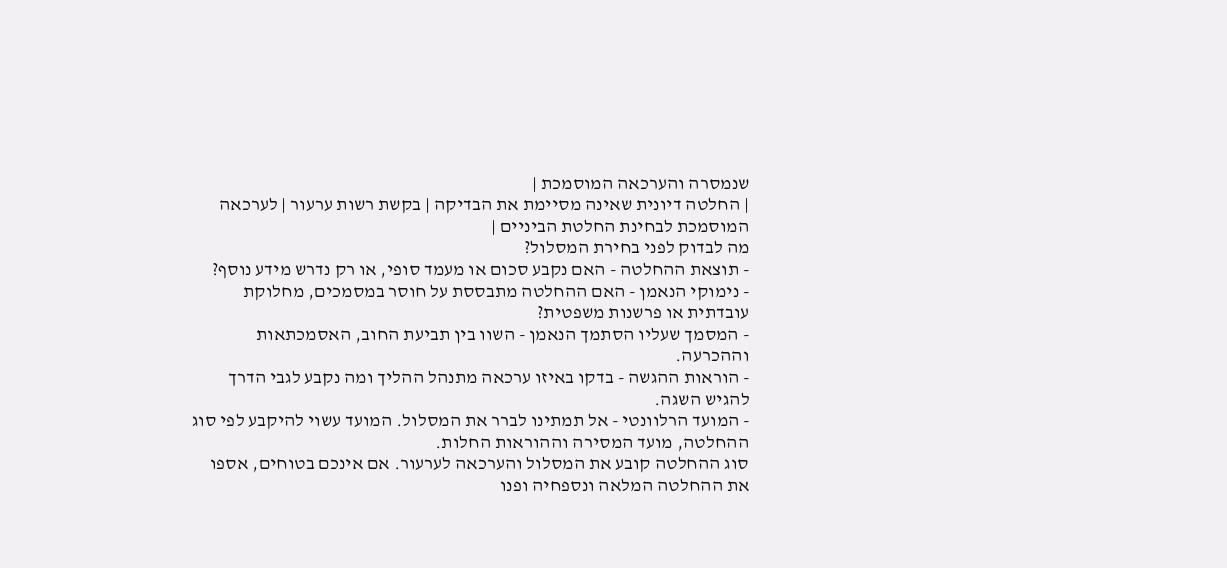שנמסרה והערכאה המוסמכת |
| החלטה דיונית שאינה מסיימת את הבדיקה | בקשת רשות ערעור | לערכאה המוסמכת לבחינת החלטת הביניים |
מה לבדוק לפני בחירת המסלול?
- תוצאת ההחלטה - האם נקבע סכום או מעמד סופי, או רק נדרש מידע נוסף?
- נימוקי הנאמן - האם ההחלטה מתבססת על חוסר במסמכים, מחלוקת עובדתית או פרשנות משפטית?
- המסמך שעליו הסתמך הנאמן - השוו בין תביעת החוב, האסמכתאות וההכרעה.
- הוראות ההגשה - בדקו באיזו ערכאה מתנהל ההליך ומה נקבע לגבי הדרך להגיש השגה.
- המועד הרלוונטי - אל תמתינו לברר את המסלול. המועד עשוי להיקבע לפי סוג ההחלטה, מועד המסירה וההוראות החלות.
סוג ההחלטה קובע את המסלול והערכאה לערעור. אם אינכם בטוחים, אספו את ההחלטה המלאה ונספחיה ופנו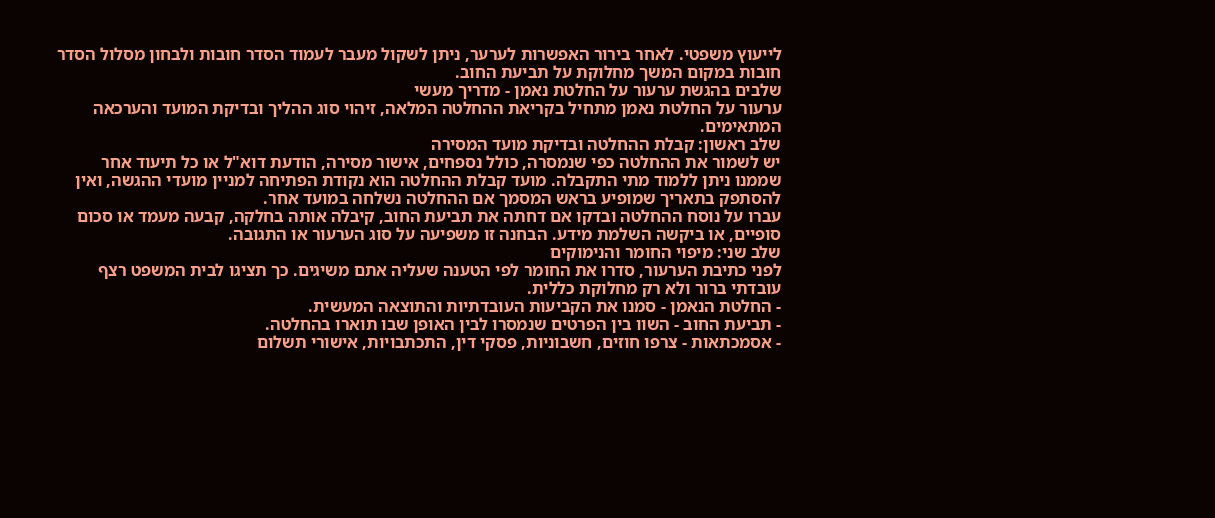לייעוץ משפטי. לאחר בירור האפשרות לערער, ניתן לשקול מעבר לעמוד הסדר חובות ולבחון מסלול הסדר חובות במקום המשך מחלוקת על תביעת החוב.
שלבים בהגשת ערעור על החלטת נאמן - מדריך מעשי
ערעור על החלטת נאמן מתחיל בקריאת ההחלטה המלאה, זיהוי סוג ההליך ובדיקת המועד והערכאה המתאימים.
שלב ראשון: קבלת ההחלטה ובדיקת מועד המסירה
יש לשמור את ההחלטה כפי שנמסרה, כולל נספחים, אישור מסירה, הודעת דוא"ל או כל תיעוד אחר שממנו ניתן ללמוד מתי התקבלה. מועד קבלת ההחלטה הוא נקודת הפתיחה למניין מועדי ההגשה, ואין להסתפק בתאריך שמופיע בראש המסמך אם ההחלטה נשלחה במועד אחר.
עברו על נוסח ההחלטה ובדקו אם דחתה את תביעת החוב, קיבלה אותה בחלקה, קבעה מעמד או סכום סופיים, או ביקשה השלמת מידע. הבחנה זו משפיעה על סוג הערעור או התגובה.
שלב שני: מיפוי החומר והנימוקים
לפני כתיבת הערעור, סדרו את החומר לפי הטענה שעליה אתם משיגים. כך תציגו לבית המשפט רצף עובדתי ברור ולא רק מחלוקת כללית.
- החלטת הנאמן - סמנו את הקביעות העובדתיות והתוצאה המעשית.
- תביעת החוב - השוו בין הפרטים שנמסרו לבין האופן שבו תוארו בהחלטה.
- אסמכתאות - צרפו חוזים, חשבוניות, פסקי דין, התכתבויות, אישורי תשלום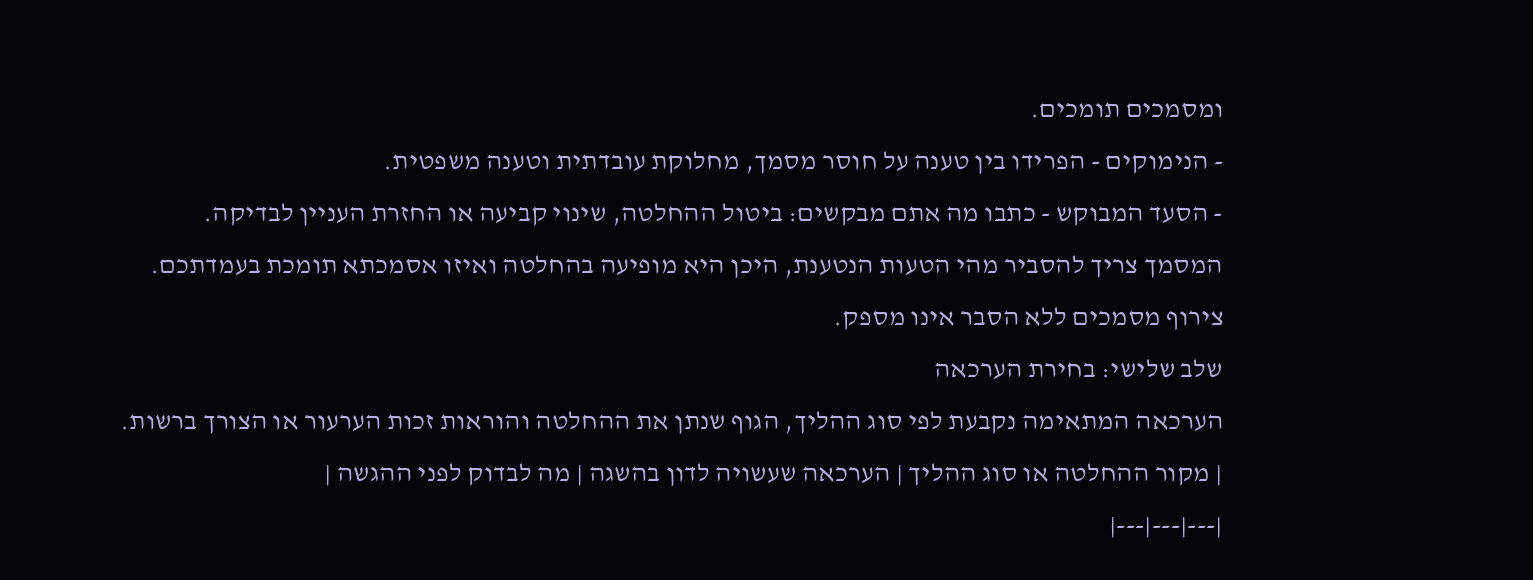ומסמכים תומכים.
- הנימוקים - הפרידו בין טענה על חוסר מסמך, מחלוקת עובדתית וטענה משפטית.
- הסעד המבוקש - כתבו מה אתם מבקשים: ביטול ההחלטה, שינוי קביעה או החזרת העניין לבדיקה.
המסמך צריך להסביר מהי הטעות הנטענת, היכן היא מופיעה בהחלטה ואיזו אסמכתא תומכת בעמדתכם. צירוף מסמכים ללא הסבר אינו מספק.
שלב שלישי: בחירת הערכאה
הערכאה המתאימה נקבעת לפי סוג ההליך, הגוף שנתן את ההחלטה והוראות זכות הערעור או הצורך ברשות.
| מקור ההחלטה או סוג ההליך | הערכאה שעשויה לדון בהשגה | מה לבדוק לפני ההגשה |
|---|---|---|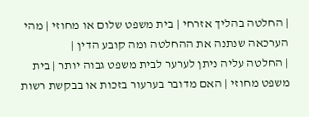| החלטה בהליך אזרחי | בית משפט שלום או מחוזי | מהי הערכאה שנתנה את ההחלטה ומה קובע הדין |
| החלטה עליה ניתן לערער לבית משפט גבוה יותר | בית משפט מחוזי | האם מדובר בערעור בזכות או בבקשת רשות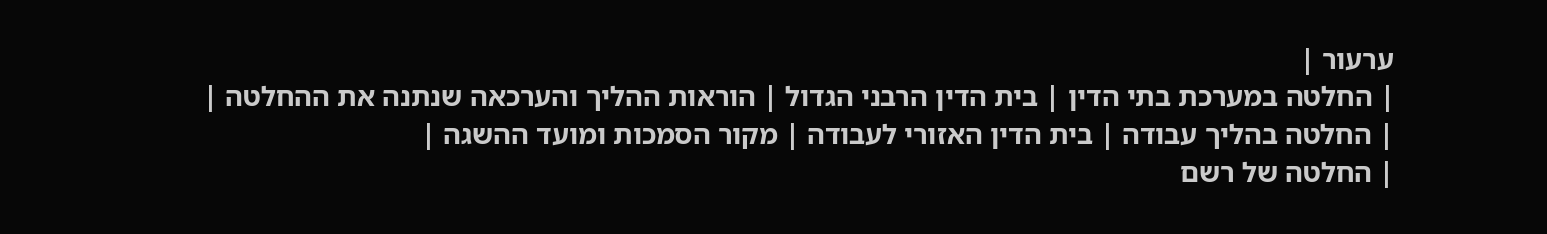ערעור |
| החלטה במערכת בתי הדין | בית הדין הרבני הגדול | הוראות ההליך והערכאה שנתנה את ההחלטה |
| החלטה בהליך עבודה | בית הדין האזורי לעבודה | מקור הסמכות ומועד ההשגה |
| החלטה של רשם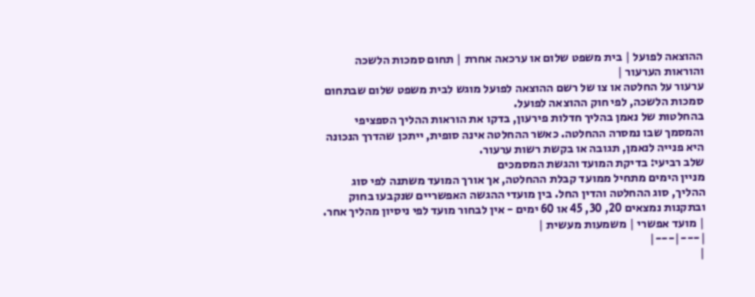ההוצאה לפועל | בית משפט שלום או ערכאה אחרת | תחום סמכות הלשכה והוראות הערעור |
ערעור על החלטה או צו של רשם ההוצאה לפועל מוגש לבית משפט שלום שבתחום סמכות הלשכה, לפי חוק ההוצאה לפועל.
בהחלטות של נאמן בהליך חדלות פירעון, בדקו את הוראות ההליך הספציפי והמסמך שבו נמסרה ההחלטה. כאשר ההחלטה אינה סופית, ייתכן שהדרך הנכונה היא פנייה לנאמן, תגובה או בקשת רשות ערעור.
שלב רביעי: בדיקת המועד והגשת המסמכים
מניין הימים מתחיל ממועד קבלת ההחלטה, אך אורך המועד משתנה לפי סוג ההליך, סוג ההחלטה והדין החל. בין מועדי ההגשה האפשריים שנקבעו בחוק ובתקנות נמצאים 20, 30, 45 או 60 ימים - אין לבחור מועד לפי ניסיון מהליך אחר.
| מועד אפשרי | משמעות מעשית |
|---|---|
|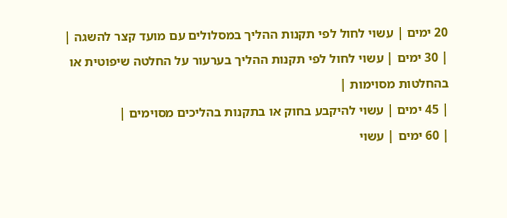20 ימים | עשוי לחול לפי תקנות ההליך במסלולים עם מועד קצר להשגה |
| 30 ימים | עשוי לחול לפי תקנות ההליך בערעור על החלטה שיפוטית או בהחלטות מסוימות |
| 45 ימים | עשוי להיקבע בחוק או בתקנות בהליכים מסוימים |
| 60 ימים | עשוי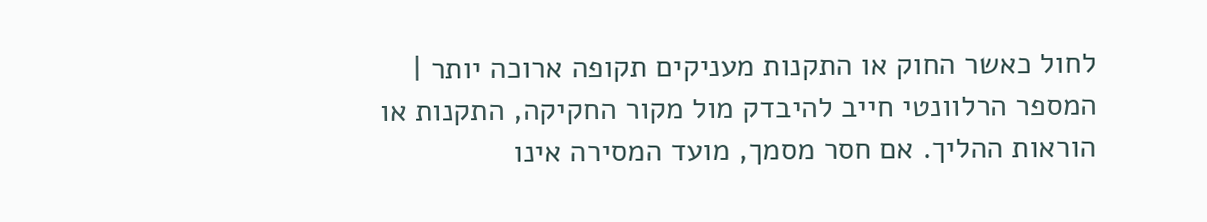לחול כאשר החוק או התקנות מעניקים תקופה ארוכה יותר |
המספר הרלוונטי חייב להיבדק מול מקור החקיקה, התקנות או הוראות ההליך. אם חסר מסמך, מועד המסירה אינו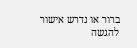ברור או נדרש אישור להגשה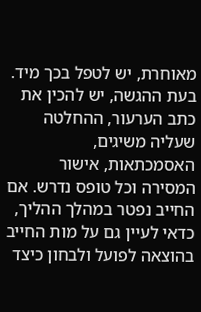מאוחרת, יש לטפל בכך מיד.
בעת ההגשה, יש להכין את כתב הערעור, ההחלטה שעליה משיגים, האסמכתאות, אישור המסירה וכל טופס נדרש. אם החייב נפטר במהלך ההליך, כדאי לעיין גם על מות החייב בהוצאה לפועל ולבחון כיצד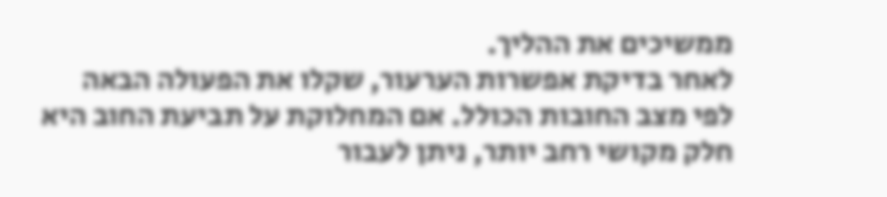ממשיכים את ההליך.
לאחר בדיקת אפשרות הערעור, שקלו את הפעולה הבאה לפי מצב החובות הכולל. אם המחלוקת על תביעת החוב היא חלק מקושי רחב יותר, ניתן לעבור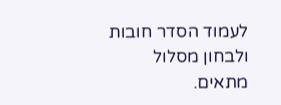לעמוד הסדר חובות ולבחון מסלול מתאים.